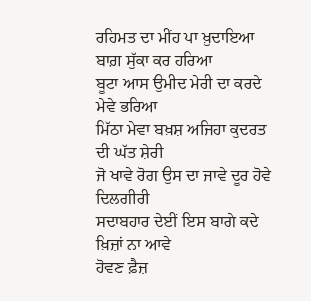ਰਹਿਮਤ ਦਾ ਮੀਂਹ ਪਾ ਖ਼ੁਦਾਇਆ ਬਾਗ਼ ਸੁੱਕਾ ਕਰ ਹਰਿਆ
ਬੂਟਾ ਆਸ ਉਮੀਦ ਮੇਰੀ ਦਾ ਕਰਦੇ ਮੇਵੇ ਭਰਿਆ
ਮਿੱਠਾ ਮੇਵਾ ਬਖ਼ਸ਼ ਅਜਿਹਾ ਕੁਦਰਤ ਦੀ ਘੱਤ ਸ਼ੇਰੀ
ਜੋ ਖਾਵੇ ਰੋਗ ਉਸ ਦਾ ਜਾਵੇ ਦੂਰ ਹੋਵੇ ਦਿਲਗੀਰੀ
ਸਦਾਬਹਾਰ ਦੇਈਂ ਇਸ ਬਾਗੇ ਕਦੇ ਖ਼ਿਜ਼ਾਂ ਨਾ ਆਵੇ
ਹੋਵਣ ਫ਼ੈਜ਼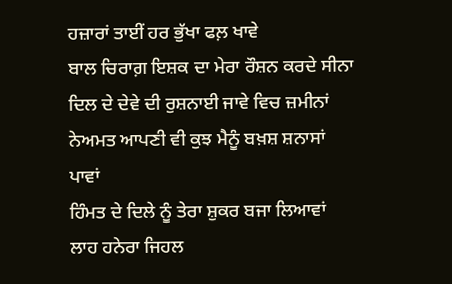ਹਜ਼ਾਰਾਂ ਤਾਈਂ ਹਰ ਭੁੱਖਾ ਫਲ਼ ਖਾਵੇ
ਬਾਲ ਚਿਰਾਗ਼ ਇਸ਼ਕ ਦਾ ਮੇਰਾ ਰੌਸ਼ਨ ਕਰਦੇ ਸੀਨਾ
ਦਿਲ ਦੇ ਦੇਵੇ ਦੀ ਰੁਸ਼ਨਾਈ ਜਾਵੇ ਵਿਚ ਜ਼ਮੀਨਾਂ
ਨੇਅਮਤ ਆਪਣੀ ਵੀ ਕੁਝ ਮੈਨੂੰ ਬਖ਼ਸ਼ ਸ਼ਨਾਸਾਂ ਪਾਵਾਂ
ਹਿੰਮਤ ਦੇ ਦਿਲੇ ਨੂੰ ਤੇਰਾ ਸ਼ੁਕਰ ਬਜਾ ਲਿਆਵਾਂ
ਲਾਹ ਹਨੇਰਾ ਜਿਹਲ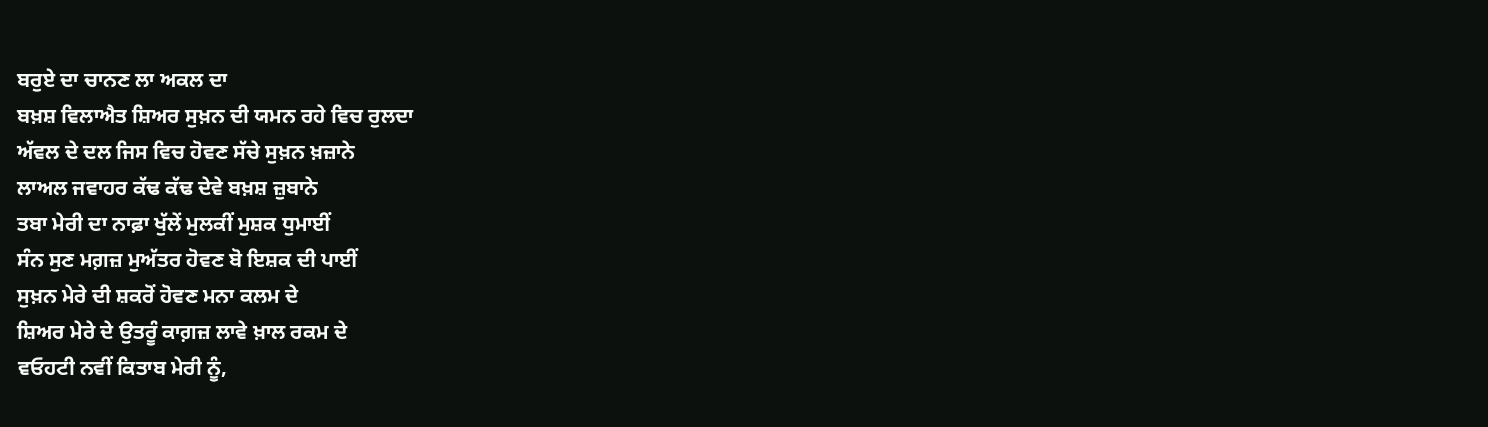ਬਰੁਏ ਦਾ ਚਾਨਣ ਲਾ ਅਕਲ ਦਾ
ਬਖ਼ਸ਼ ਵਿਲਾਐਤ ਸ਼ਿਅਰ ਸੁਖ਼ਨ ਦੀ ਯਮਨ ਰਹੇ ਵਿਚ ਰੁਲਦਾ
ਅੱਵਲ ਦੇ ਦਲ ਜਿਸ ਵਿਚ ਹੋਵਣ ਸੱਚੇ ਸੁਖ਼ਨ ਖ਼ਜ਼ਾਨੇ
ਲਾਅਲ ਜਵਾਹਰ ਕੱਢ ਕੱਢ ਦੇਵੇ ਬਖ਼ਸ਼ ਜ਼ੁਬਾਨੇ
ਤਬਾ ਮੇਰੀ ਦਾ ਨਾਫ਼ਾ ਖੁੱਲੇਂ ਮੁਲਕੀਂ ਮੁਸ਼ਕ ਧੁਮਾਈਂ
ਸੰਨ ਸੁਣ ਮਗ਼ਜ਼ ਮੁਅੱਤਰ ਹੋਵਣ ਬੋ ਇਸ਼ਕ ਦੀ ਪਾਈਂ
ਸੁਖ਼ਨ ਮੇਰੇ ਦੀ ਸ਼ਕਰੋਂ ਹੋਵਣ ਮਨਾ ਕਲਮ ਦੇ
ਸ਼ਿਅਰ ਮੇਰੇ ਦੇ ਉਤਰੂੰ ਕਾਗ਼ਜ਼ ਲਾਵੇ ਖ਼ਾਲ ਰਕਮ ਦੇ
ਵਓਹਟੀ ਨਵੀਂ ਕਿਤਾਬ ਮੇਰੀ ਨੂੰ,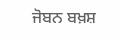ਜੋਬਨ ਬਖ਼ਸ਼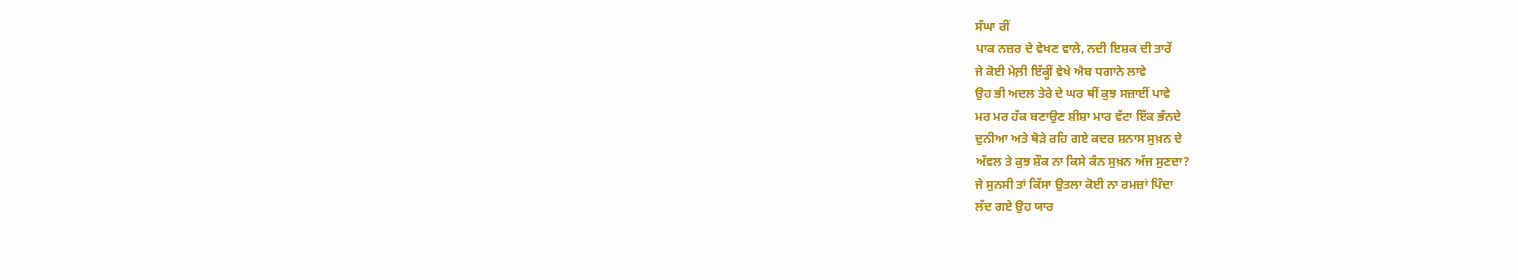ਸੰਘਾ ਰੀਂ
ਪਾਕ ਨਜ਼ਰ ਦੇ ਵੇਖਣ ਵਾਲੇ, ਨਦੀ ਇਸ਼ਕ ਦੀ ਤਾਰੇਂ
ਜੇ ਕੋਈ ਮੇਲ਼ੀ ਇੱਕ੍ਹੀਂ ਵੇਖੇ ਐਬ ਧਗਾਨੇ ਲਾਵੇ
ਉਹ ਭੀ ਅਦਲ ਤੇਰੇ ਦੇ ਘਰ ਥੀਂ ਕੁਝ ਸਜ਼ਾਈਂ ਪਾਵੇ
ਮਰ ਮਰ ਹੱਕ ਬਣਾਉਣ ਸ਼ੀਸ਼ਾ ਮਾਰ ਵੱਟਾ ਇੱਕ ਭੰਨਦੇ
ਦੁਨੀਆ ਅਤੇ ਥੋੜੇ ਰਹਿ ਗਏ ਕਦਰ ਸ਼ਨਾਸ ਸੁਖ਼ਨ ਦੇ
ਅੱਵਲ ਤੇ ਕੁਝ ਸ਼ੌਕ ਨਾ ਕਿਸੇ ਕੰਨ ਸੁਖ਼ਨ ਅੱਜ ਸੁਣਦਾ?
ਜੇ ਸੁਨਸੀ ਤਾਂ ਕਿੱਸਾ ਉਤਲਾ ਕੋਈ ਨਾ ਰਮਜ਼ਾਂ ਪਿੰਦਾ
ਲੱਦ ਗਏ ਉਹ ਯਾਰ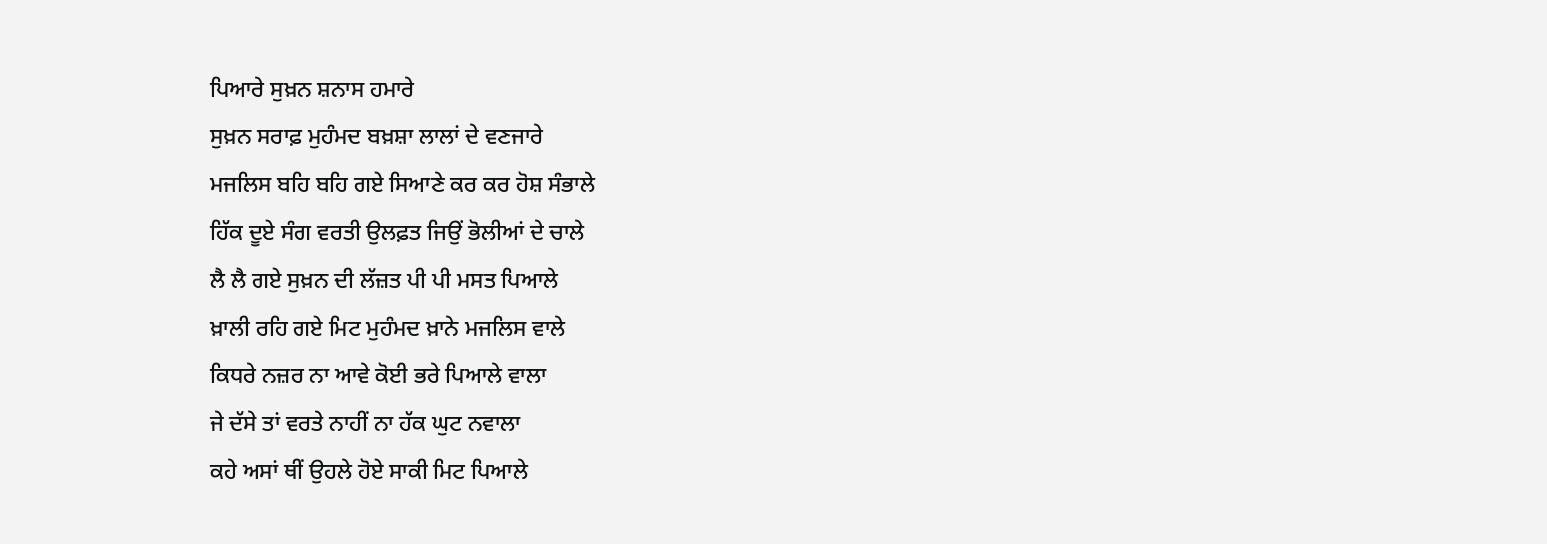ਪਿਆਰੇ ਸੁਖ਼ਨ ਸ਼ਨਾਸ ਹਮਾਰੇ
ਸੁਖ਼ਨ ਸਰਾਫ਼ ਮੁਹੰਮਦ ਬਖ਼ਸ਼ਾ ਲਾਲਾਂ ਦੇ ਵਣਜਾਰੇ
ਮਜਲਿਸ ਬਹਿ ਬਹਿ ਗਏ ਸਿਆਣੇ ਕਰ ਕਰ ਹੋਸ਼ ਸੰਭਾਲੇ
ਹਿੱਕ ਦੂਏ ਸੰਗ ਵਰਤੀ ਉਲਫ਼ਤ ਜਿਉਂ ਭੋਲੀਆਂ ਦੇ ਚਾਲੇ
ਲੈ ਲੈ ਗਏ ਸੁਖ਼ਨ ਦੀ ਲੱਜ਼ਤ ਪੀ ਪੀ ਮਸਤ ਪਿਆਲੇ
ਖ਼ਾਲੀ ਰਹਿ ਗਏ ਮਿਟ ਮੁਹੰਮਦ ਖ਼ਾਨੇ ਮਜਲਿਸ ਵਾਲੇ
ਕਿਧਰੇ ਨਜ਼ਰ ਨਾ ਆਵੇ ਕੋਈ ਭਰੇ ਪਿਆਲੇ ਵਾਲਾ
ਜੇ ਦੱਸੇ ਤਾਂ ਵਰਤੇ ਨਾਹੀਂ ਨਾ ਹੱਕ ਘੁਟ ਨਵਾਲਾ
ਕਹੇ ਅਸਾਂ ਥੀਂ ਉਹਲੇ ਹੋਏ ਸਾਕੀ ਮਿਟ ਪਿਆਲੇ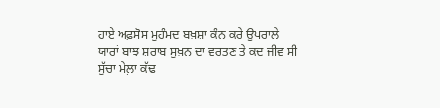ਹਾਏ ਅਫ਼ਸੋਸ ਮੁਹੰਮਦ ਬਖ਼ਸ਼ਾ ਕੰਨ ਕਰੇ ਉਪਰਾਲੇ
ਯਾਰਾਂ ਬਾਝ ਸ਼ਰਾਬ ਸੁਖ਼ਨ ਦਾ ਵਰਤਣ ਤੇ ਕਦ ਜੀਵ ਸੀ
ਸੁੱਚਾ ਮੇਲ਼ਾ ਕੱਢ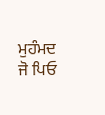ਮੁਹੰਮਦ ਜੋ ਪਿਓ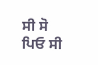ਸੀ ਸੋ ਪਿਓ ਸੀ